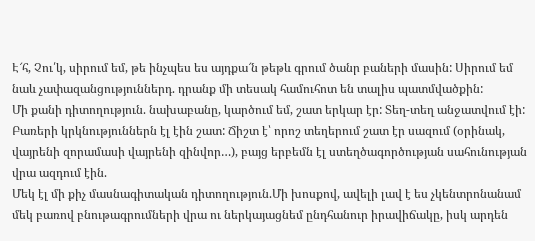Է՜հ, Չու՛կ, սիրում եմ, թե ինչպես ես այդքա՜ն թեթև գրում ծանր բաների մասին: Սիրում եմ նաև չափազանցություններդ. դրանք մի տեսակ համուհոտ են տալիս պատմվածքին:
Մի քանի դիտողություն. նախաբանը, կարծում եմ, շատ երկար էր: Տեղ-տեղ անջատվում էի:
Բառերի կրկնություններն էլ էին շատ: Ճիշտ է՝ որոշ տեղերում շատ էր սազում (օրինակ, վայրենի զորամասի վայրենի զինվոր…), բայց երբեմն էլ ստեղծագործության սահունության վրա ազդում էին.
Մեկ էլ մի քիչ մասնագիտական դիտողություն.Մի խոսքով, ավելի լավ է ես չկենտրոնանամ մեկ բառով բնութագրումների վրա ու ներկայացնեմ ընդհանուր իրավիճակը, իսկ արդեն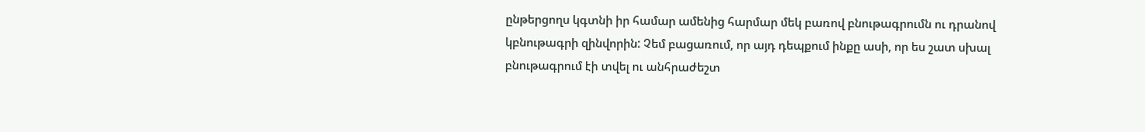ընթերցողս կգտնի իր համար ամենից հարմար մեկ բառով բնութագրումն ու դրանով կբնութագրի զինվորին: Չեմ բացառում, որ այդ դեպքում ինքը ասի, որ ես շատ սխալ բնութագրում էի տվել ու անհրաժեշտ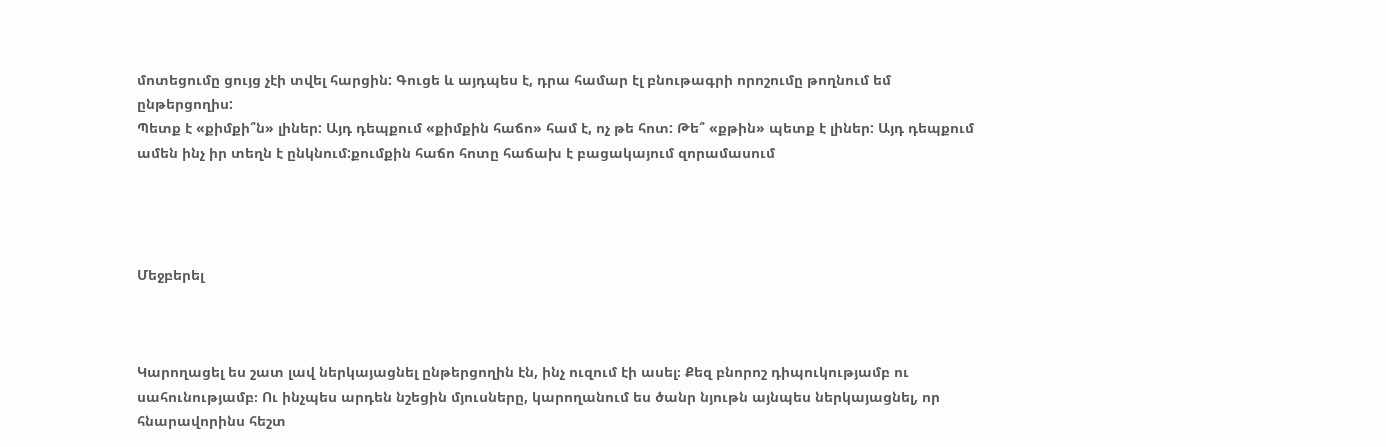մոտեցումը ցույց չէի տվել հարցին: Գուցե և այդպես է, դրա համար էլ բնութագրի որոշումը թողնում եմ ընթերցողիս:
Պետք է «քիմքի՞ն» լիներ: Այդ դեպքում «քիմքին հաճո» համ է, ոչ թե հոտ: Թե՞ «քթին» պետք է լիներ: Այդ դեպքում ամեն ինչ իր տեղն է ընկնում:քումքին հաճո հոտը հաճախ է բացակայում զորամասում




Մեջբերել



Կարողացել ես շատ լավ ներկայացնել ընթերցողին էն, ինչ ուզում էի ասել։ Քեզ բնորոշ դիպուկությամբ ու սահունությամբ։ Ու ինչպես արդեն նշեցին մյուսները, կարողանում ես ծանր նյութն այնպես ներկայացնել, որ հնարավորինս հեշտ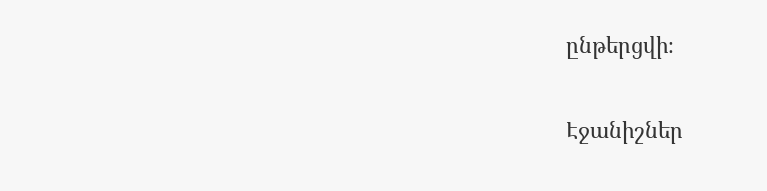ընթերցվի։

Էջանիշներ